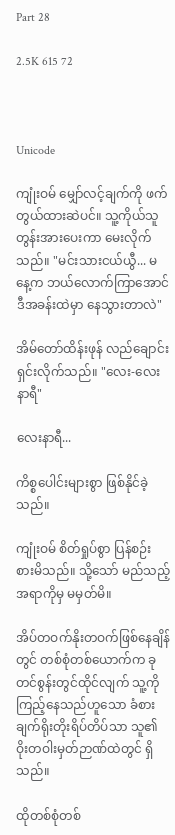Part 28

2.5K 615 72



Unicode

ကျုံးဝမ် မျှော်လင့်ချက်ကို ဖက်တွယ်ထားဆဲပင်။ သူ့ကိုယ်သူတွန်းအားပေးကာ မေးလိုက်သည်။ "မင်းသားငယ်ယွီ... မနေ့က ဘယ်လောက်ကြာအောင် ဒီအခန်းထဲမှာ နေသွားတာလဲ"

အိမ်တော်ထိန်းဖုန် လည်ချောင်းရှင်းလိုက်သည်။ "လေး-လေးနာရီ"

လေးနာရီ...

ကိစ္စပေါင်းများစွာ ဖြစ်နိုင်ခဲ့သည်။

ကျုံးဝမ် စိတ်ရှုပ်စွာ ပြန်စဉ်းစားမိသည်။ သို့သော် မည်သည့်အရာကိုမှ မမှတ်မိ။

အိပ်တဝက်နိုးတဝက်ဖြစ်နေချိန်တွင် တစ်စုံတစ်ယောက်က ခုတင်စွန်းတွင်ထိုင်လျက် သူ့ကိုကြည့်နေသည်ဟူသော ခံစားချက်ရိုးတိုးရိပ်တိပ်သာ သူ၏ဝိုးတဝါးမှတ်ဉာဏ်ထဲတွင် ရှိသည်။

ထိုတစ်စုံတစ်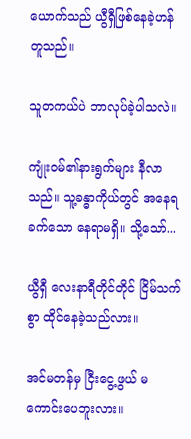ယောက်သည် ယွီရှီဖြစ်နေခဲ့ဟန် တူသည်။

သူတကယ်ပဲ ဘာလုပ်ခဲ့ပါသလဲ။

ကျုံးဝမ်၏နားရွက်များ နီလာသည်။ သူ့ခန္ဓာကိုယ်တွင် အနေရခက်သော နေရာမရှိ။ သို့သော်...

ယွီရှီ လေးနာရီတိုင်တိုင် ငြိမ်သက်စွာ ထိုင်နေခဲ့သည်လား။

အင်မတန်မှ ငြီးငွေ့ဖွယ် မကောင်းပေဘူးလား။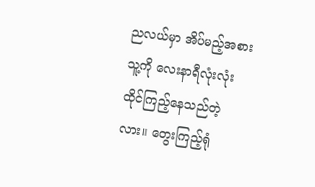ညလယ်မှာ အိပ်မည့်အစား သူ့ကို လေးနာရီလုံးလုံး ထိုင်ကြည့်နေသည်တဲ့လား။ တွေးကြည့်ရုံ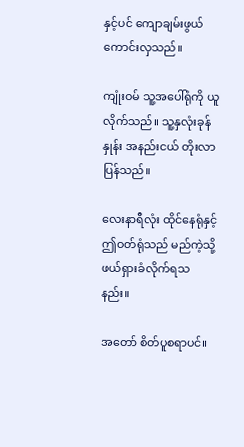နှင့်ပင် ကျောချမ်းဖွယ်ကောင်းလှသည်။

ကျုံးဝမ် သူ့အပေါ်ရုံကို ယူလိုက်သည်။ သူ့နှလုံးခုန်နှုန်း အနည်းငယ် တိုးလာပြန်သည်။

လေးနာရီလုံး ထိုင်နေရုံနှင့် ဤဝတ်ရုံသည် မည်ကဲ့သို့ ဖယ်ရှားခံလိုက်ရသနည်း။

အတော် စိတ်ပူစရာပင်။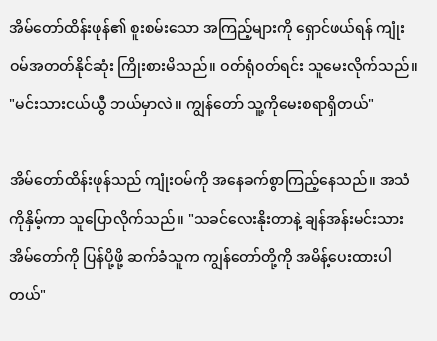အိမ်တော်ထိန်းဖုန်၏ စူးစမ်းသော အကြည့်များကို ရှောင်ဖယ်ရန် ကျုံးဝမ်အတတ်နိုင်ဆုံး ကြိုးစားမိသည်။ ဝတ်ရုံဝတ်ရင်း သူမေးလိုက်သည်။ "မင်းသားငယ်ယွီ ဘယ်မှာလဲ။ ကျွန်တော် သူ့ကိုမေးစရာရှိတယ်"

အိမ်တော်ထိန်းဖုန်သည် ကျုံးဝမ်ကို အနေခက်စွာကြည့်နေသည်။ အသံကိုနှိမ့်ကာ သူပြောလိုက်သည်။ "သခင်လေးနိုးတာနဲ့ ချန်အန်းမင်းသားအိမ်တော်ကို ပြန်ပို့ဖို့ ဆက်ခံသူက ကျွန်တော်တို့ကို အမိန့်ပေးထားပါတယ်"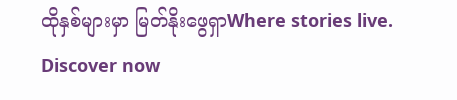ထိုနှစ်များမှာ မြတ်နိုးဖွေရှာWhere stories live. Discover now